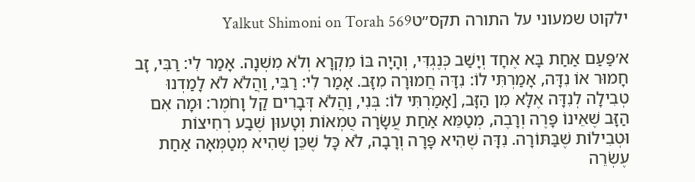ילקוט שמעוני על התורה תקס״טYalkut Shimoni on Torah 569

א׳פַּעַם אַחַת בָּא אֶחָד וְיָשַׁב כְּנֶגְדִּי, וְהָיָה בּוֹ מִקְרָא וְלֹא מִשְׁנָה. אָמַר לִי: רַבִּי, זָב חָמוּר אוֹ נִדָּה, אָמַרְתִּי לוֹ: נִדָּה חֲמוּרָה מִזָּב. אָמַר לִי: רַבִּי, וַהֲלֹא לֹא לָמַדְנוּ טְבִילָה לְנִדָּה אֶלָּא מִן הַזָּב, [אָמַרְתִּי לוֹ: בְּנִי, וַהֲלֹא דְּבָרִים קַל וָחֹמֶר: וּמָה אִם הַזָּב שֶׁאֵינוֹ פָּרֶה וְרָבֶה, מְטַמֵּא אַחַת עֲשָׂרָה טֻמְאוֹת וְטָעוּן שֶׁבַע רְחִיצוֹת וּטְבִילוֹת שֶׁבַּתּוֹרָה. נִדָּה שֶׁהִיא פָּרָה וְרָבָה, לֹא כָּל שֶׁכֵּן שֶׁהִיא מְטַמְּאָה אַחַת עֶשְׂרֵה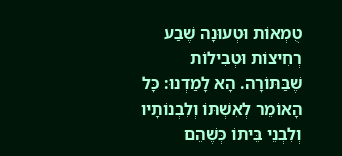טֻמְאוֹת וּטְעוּנָה שֶׁבַע רְחִיצוֹת וּטְבִילוֹת שֶׁבַּתּוֹרָה. הָא לָמַדְנוּ: כָּל הָאוֹמֵר לְאִשְׁתּוֹ וְלִבְנוֹתָיו וְלִבְנֵי בֵּיתוֹ כְּשֶׁהֵם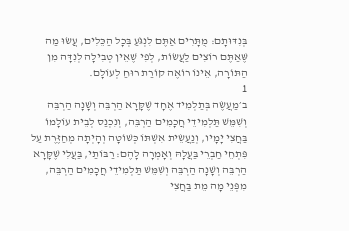בְּנִדּוּתָם: מֻתָּרִים אַתֶּם לִנְגֹּעַ בְּכָל הַכֵּלִים, עֲשׂוּ מַה שֶּׁאַתֶּם רוֹצִים לַעֲשׂוֹת, לְפִי שֶׁאֵין טְבִילָה לְנִדָּה מִן הַתּוֹרָה, אֵינוֹ רוֹאֶה קוֹרַת רוּחַ לְעוֹלָם.
1
ב׳מַעֲשֶׂה בְּתַלְמִיד אֶחָד שֶׁקָּרָא הַרְבֵּה וְשָׁנָה הַרְבֵּה וְשִׁמֵּשׁ תַּלְמִידֵי חֲכָמִים הַרְבֵּה, וְנִכְנַס לְבֵית עוֹלָמוֹ בַּחֲצִי יָמָיו, וְנַעֲשֵׂית אִשְׁתּוֹ כְּשׁוֹטָה וְהָיְתָה מְחַזֶּרֶת עַל פִּתְחֵי חַבְרֵי בַּעֲלָהּ וְאָמְרָה לָהֶם: רַבּוֹתַי, בַּעֲלִי שֶׁקָּרָא הַרְבֵּה וְשָׁנָה הַרְבֵּה וְשִׁמֵּשׁ תַּלְמִידֵי חֲכָמִים הַרְבֵּה, מִפְּנֵי מָה מֵת בַּחֲצִי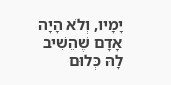יָמָיו, וְלֹא הָיָה אָדָם שֶׁהֵשִׁיב לָהּ כְּלוּם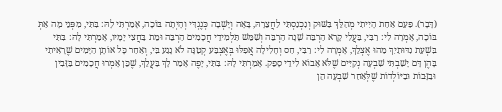(דָּבָר). פַּעַם אַחַת הָיִיתִי מְהַלֵּךְ בַּשּׁוּק וְנִכְנַסְתִּי לַחֲצֵרָהּ, בָּאָה וְיָשְׁבָה כְּנֶגְדִּי וְהָיְתָה בּוֹכָה, אָמַרְתִּי לָהּ: בִּתִּי, מִפְּנֵי מָה אַתְּ בּוֹכָה, אָמְרָה לִי: רַבִּי, בַּעֲלִי קָרָא הַרְבֵּה שָׁנָה הַרְבֵּה וְשִׁמֵּשׁ תַּלְמִידֵי חֲכָמִים הַרְבֵּה וּמֵת בַּחֲצִי יָמָיו, אָמַרְתִּי לָהּ: בִּתִּי בִּשְׁעַת נִדּוּתַיִךְ מַהוּ אֶצְלֵךְ, אָמְרָה לִי: רַבִּי, חַס וְחָלִילָה אֲפִלּוּ בְּאֶצְבַּע קְטַנָּה לֹא נָגַע בִּי, וְאַחַר כָּל אוֹתָן הַיָּמִים שֶׁרָאִיתִי בָּהֶן דָּם יָשַׁבְתִּי שִׁבְעָה נְקִיִּים שֶׁלֹּא אָבוֹא לִידֵי סָפֵק. אָמַרְתִּי לָהּ: בִּתִּי, יָפֶה אָמַר לָךְ בַּעֲלֵךְ, שֶׁכֵּן אָמְרוּ חֲכָמִים בַּזָּבִין וּבַזָּבוֹת וּבַיּוֹלְדוֹת שֶׁלְּאַחַר שִׁבְעָה הֵן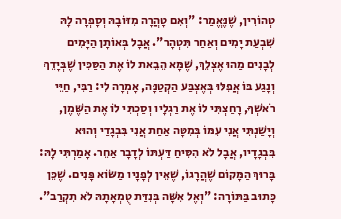טְהוֹרִין, שֶׁנֶּאֱמַר: "וְאִם טָהֲרָה מִזּוֹבָהּ וְסָפְרָה לָהּ שִׁבְעַת יָמִים וְאַחַר תִּטְהָר". אֲבָל בְּאוֹתָן הַיָּמִים לְבָנִים מַהוּ אֶצְלֵךְ, שֶׁמָּא הֵבֵאת לוֹ אֶת הַסַּכִּין שֶׁבְּיָדֵךְ וְנָגַע בּוֹ אֲפִלּוּ בְּאֶצְבַּע הַקְטַנָּה, אָמְרָה לִי: רַבִּי, חַיֵּי רֹאשְׁךָ, רָחַצְתִּי לוֹ אֶת רַגְלָיו וְסַכְתִּי לוֹ אֶת הַשֶּׁמֶן, וְיָשַׁנְתִּי אֲנִי עִמּוֹ בְּמִטָּה אַחַת אֲנִי בִּבְגָדַי וְהוּא בִּבְגָדָיו, אֲבָל לֹא הִסִּיחַ דַּעְתּוֹ לְדָבָר אַחֵר. אָמַרְתִּי לָהּ: בָּרוּךְ הַמָּקוֹם שֶׁהֲרָגוֹ, שֶׁאֵין לְפָנָיו מַשּׂוֹא פָּנִים. שֶׁכֵּן כָּתוּב בַּתּוֹרָה: "וְאֶל אִשָּׁה בְּנִדַּת טֻמְאָתָהּ לֹא תִקְרַב".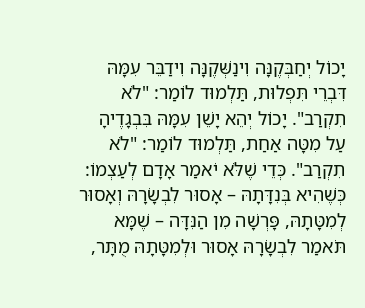יָכוֹל יְחַבְּקֶנָּה וִינַשְּׁקֶנָּה וִידַבֵּר עִמָּהּ דִּבְרֵי תִּפְלוּת, תַּלְמוּד לוֹמַר: "לֹא תִקְרַב". יָכוֹל יְהֵא יָשֵׁן עִמָּהּ בִּבְגָדֶיהָ עַל מִטָּה אַחַת, תַּלְמוּד לוֹמַר: "לֹא תִקְרַב". כְּדֵי שֶׁלֹּא יֹאמַר אָדָם לְעַצְמוֹ: כְּשֶׁהִיא בְּנִדָּתָהּ – אָסוּר לִבְשָׂרָהּ וְאָסוּר לְמִטָּתָהּ, פָּרְשָׁה מִן הַנִּדָּה – שֶׁמָּא תֹּאמַר לִבְשָׂרָהּ אָסוּר וּלְמִטָּתָהּ מֻתָּר,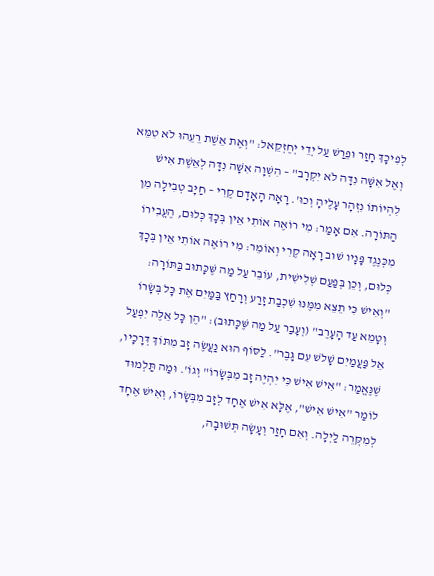לְפִיכָךְ חָזַר וּפֵרַשׁ עַל יְדֵי יְחֶזְקֵאל: "וְאֶת אֵשֶׁת רֵעֵהוּ לֹא טִמֵּא וְאֶל אִשָּׁה נִדָּה לֹא יִקְרָב" – הִשְׁוָה אִשָּׁה נִדָּה לְאֵשֶׁת אִישׁ לִהְיוֹתוֹ נִזְהָר עָלֶיהָ וְכוּ'. רָאָה הָאָדָם קֶרִי – חַיָּב טְבִילָה מִן הַתּוֹרָה. אִם אָמַר: מִי רוֹאֶה אוֹתִי אֵין בְּכָךְ כְּלוּם, הֶעֱבִירוֹ מִכְּנֶגֶד פָּנָיו שׁוּב רָאָה קֶרִי וְאוֹמֵר: מִי רוֹאֶה אוֹתִי אֵין בְּכָךְ כְּלוּם, וְכֵן בְּפַעַם שְׁלִישִׁית, עוֹבֵר עַל מַה שֶּׁכָּתוּב בַּתּוֹרָה: "וְאִישׁ כִּי תֵצֵא מִמֶּנּוּ שִׁכְבַת זָרַע וְרָחַץ בַּמַּיִם אֶת כָּל בְּשָׂרוֹ וְטָמֵא עַד הָעָרֶב" (וְעָבַר עַל מַה שֶּׁכָּתוּב): "הֶן כָּל אֵלֶּה יִפְעַל אֵל פַּעֲמַיִם שָׁלשׁ עִם גָּבֶר". לַסּוֹף הוּא נַעֲשֶׂה זָב מִתּוֹךְ דְּרָכָיו, שֶׁנֶּאֱמַר: "אִישׁ אִישׁ כִּי יִהְיֶה זָב מִבְּשָׂרוֹ" וְגוֹ'. וּמַה תַּלְמוּד לוֹמַר "אִישׁ אִישׁ", אֶלָּא אִישׁ אֶחָד לְזָב מִבְּשָׂרוֹ, וְאִישׁ אֶחָד לְמִקְּרֵה לַיְלָה. וְאִם חָזַר וְעָשָׂה תְּשׁוּבָה,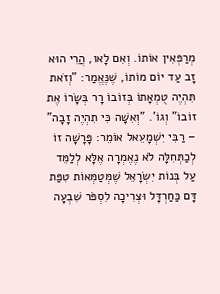מְרַפְּאִין אוֹתוֹ. וְאִם לָאו, הֲרֵי הוּא זָב עַד יוֹם מוֹתוֹ, שֶׁנֶּאֱמַר: "וְזֹאת תִּהְיֶה טֻמְאָתוֹ בְּזוֹבוֹ רָר בְּשָׂרוֹ אֶת זוֹבוֹ" וְגוֹ'. "וְאִשָּׁה כִּי תִהְיֶה זָבָה" – רַבִּי יִשְׁמָעֵאל אוֹמֵר: פָּרָשָׁה זוֹ לְכַתְּחִלָּה לֹא נֶאֶמְרָה אֶלָּא לְלַמֵּד עַל בְּנוֹת יִשְׂרָאֵל שֶׁמְּטַמְּאוֹת טִפַּת דָּם כַּחַרְדָּל וּצְרִיכָה לִסְפֹּר שִׁבְעָה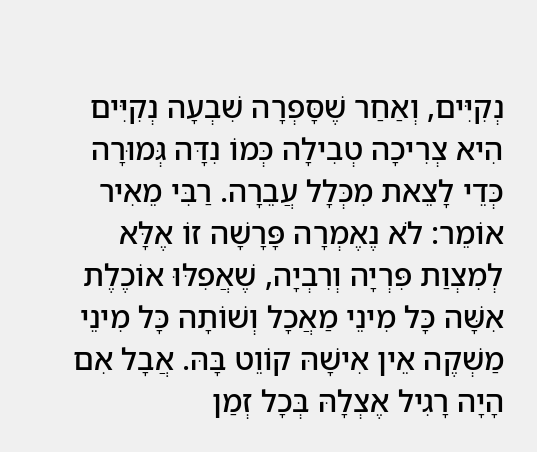נְקִיִּים, וְאַחַר שֶׁסָּפְרָה שִׁבְעָה נְקִיִּים הִיא צְרִיכָה טְבִילָה כְּמוֹ נִדָּה גְּמוּרָה כְּדֵי לָצֵאת מִכְּלָל עֲבֵרָה. רַבִּי מֵאִיר אוֹמֵר: לֹא נֶאֶמְרָה פָּרָשָׁה זוֹ אֶלָּא לְמִצְוַת פִּרְיָה וְרִבְיָה, שֶׁאֲפִלּוּ אוֹכֶלֶת אִשָּׁה כָּל מִינֵי מַאֲכָל וְשׁוֹתָה כָּל מִינֵי מַשְׁקֶה אֵין אִישָׁהּ קוֹוֵט בָּהּ. אֲבָל אִם הָיָה רָגִיל אֶצְלָהּ בְּכָל זְמַן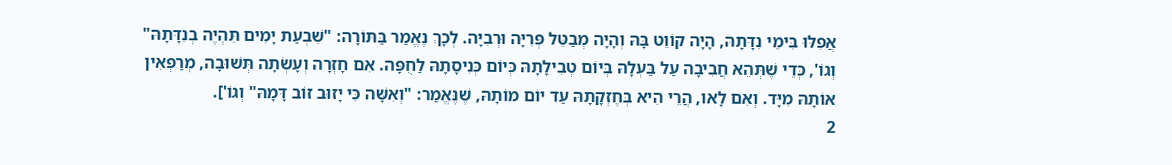אֲפִלּוּ בִּימֵי נִדָּתָהּ, הָיָה קוֹוֵט בָּהּ וְהָיָה מְבַטֵּל פְּרִיָּה וּרְבִיָּה. לְכָךְ נֶאֱמַר בַּתּוֹרָה: "שִׁבְעַת יָמִים תִּהְיֶה בְנִדָּתָהּ" וְגוֹ', כְּדֵי שֶׁתְּהֵא חֲבִיבָה עַל בַּעְלָהּ בְּיוֹם טְבִילָתָהּ כְּיוֹם כְּנִיסָתָהּ לַחֻפָּה. אִם חָזְרָה וְעָשְׂתָה תְּשׁוּבָה, מְרַפְּאִין אוֹתָהּ מִיָּד. וְאִם לָאו, הֲרֵי הִיא בְּחֶזְקָתָהּ עַד יוֹם מוֹתָהּ, שֶׁנֶּאֱמַר: "וְאִשָּׁה כִּי יָזוּב זוֹב דָּמָהּ" וְגוֹ'].
2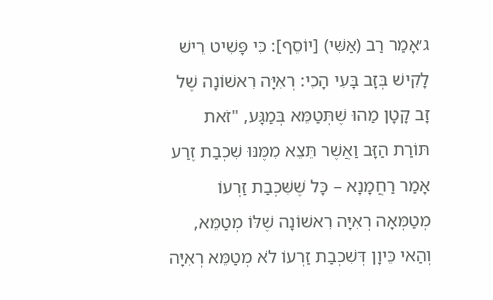ג׳אָמַר רַב (אַשִּׁי) [יוֹסֵף]: כִּי פָּשִׁיט רֵישׁ לָקִישׁ בְּזָב בָּעִי הָכִי: רְאִיָּה רִאשׁוֹנָה שֶׁל זָב קָטָן מַהוּ שֶׁתְּטַמֵּא בְּמַגָּע, "זֹאת תּוֹרַת הַזָּב וַאֲשֶׁר תֵּצֵא מִמֶּנּוּ שִׁכְבַת זֶרַע אָמַר רַחֲמָנָא – כָּל שֶׁשִּׁכְבַת זַרְעוֹ מְטַמְּאָה רְאִיָּה רִאשׁוֹנָה שֶׁלּוֹ מְטַמֵּא, וְהַאי כֵּיוָן דְּשִׁכְבַת זַרְעוֹ לֹא מְטַמֵּא רְאִיָּה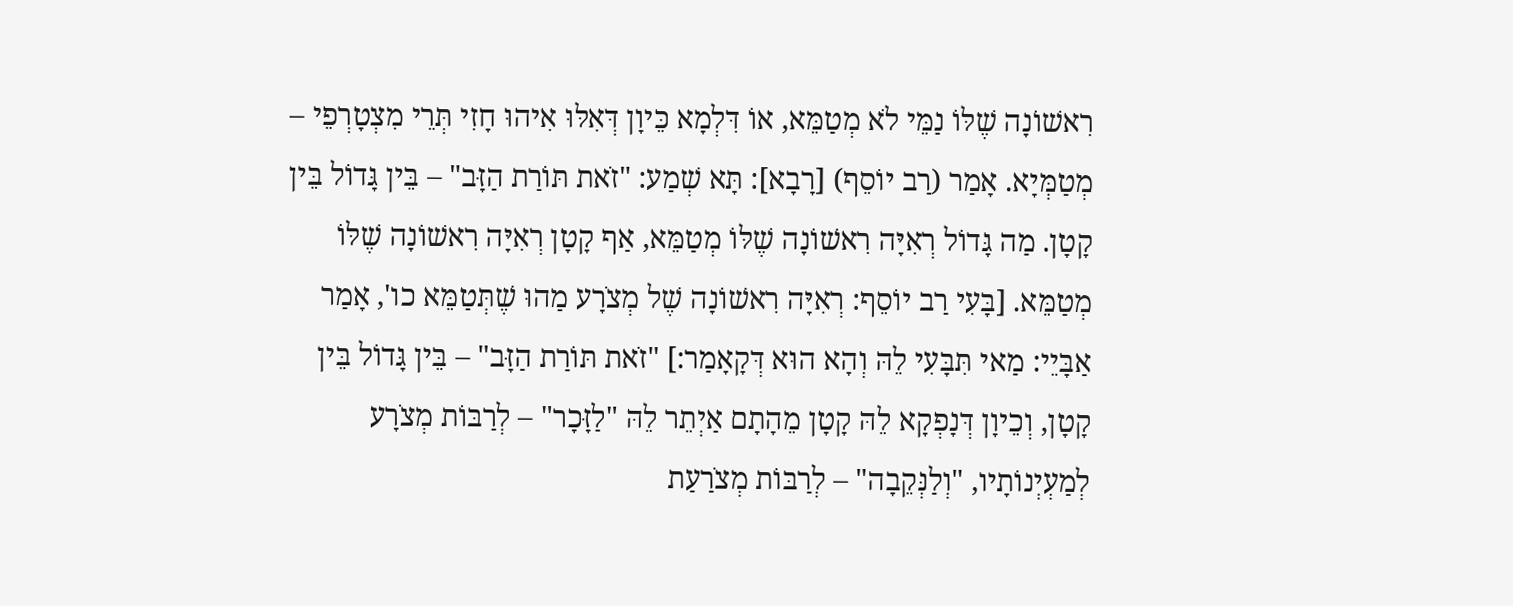רִאשׁוֹנָה שֶׁלּוֹ נַמֵּי לֹא מְטַמֵּא, אוֹ דִּלְמָא כֵּיוָן דְּאִלּוּ אִיהוּ חָזִי תְּרֵי מִצְטָרְפֵי – מְטַמְּיָא. אָמַר (רַב יוֹסֵף) [רָבָא]: תָּא שְׁמַע: "זֹאת תּוֹרַת הַזָּב" – בֵּין גָּדוֹל בֵּין קָטָן. מַה גָּדוֹל רְאִיָּה רִאשׁוֹנָה שֶׁלּוֹ מְטַמֵּא, אַף קָטָן רְאִיָּה רִאשׁוֹנָה שֶׁלּוֹ מְטַמֵּא. [בָּעִי רַב יוֹסֵף: רְאִיָּה רִאשׁוֹנָה שֶׁל מְצֹרָע מַהוּ שֶׁתְּטַמֵּא כו', אָמַר אַבָּיֵי: מַאי תִּבָּעִי לֵהּ וְהָא הוּא דְּקָאָמַר:] "זֹאת תּוֹרַת הַזָּב" – בֵּין גָּדוֹל בֵּין קָטָן, וְכֵיוָן דְּנָפְקָא לֵהּ קָטָן מֵהָתָם אַיְתֵר לֵהּ "לַזָּכָר" – לְרַבּוֹת מְצֹרָע לְמַעְיְנוֹתָיו, "וְלַנְּקֵבָה" – לְרַבּוֹת מְצֹרַעַת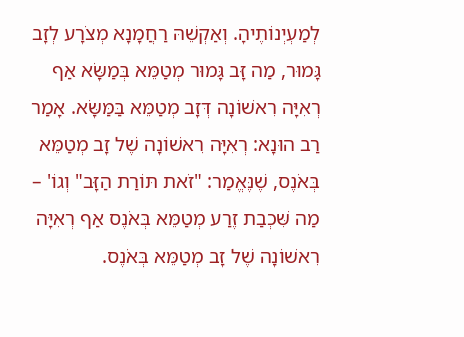לְמַעְיְנוֹתֶיהָ. וְאַקְשֵׁהּ רַחֲמָנָא מְצֹרָע לְזָב גָּמוּר, מַה זָּב גָּמוּר מְטַמֵּא בְּמַשָּׂא אַף רְאִיָּה רִאשׁוֹנָה דְּזָב מְטַמֵּא בַּמַּשָּׂא. אָמַר רַב הוּנָא: רְאִיָּה רִאשׁוֹנָה שֶׁל זָב מְטַמֵּא בְּאֹנֶס, שֶׁנֶּאֱמַר: "זֹאת תּוֹרַת הַזָּב" וְגוֹ' – מַה שִּׁכְבַת זֶרַע מְטַמֵּא בְּאֹנֶס אַף רְאִיָּה רִאשׁוֹנָה שֶׁל זָב מְטַמֵּא בְּאֹנֶס.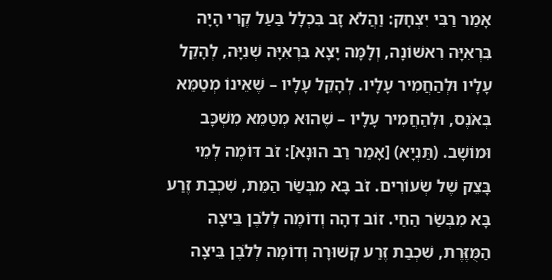אָמַר רַבִּי יִצְחָק: וַהֲלֹא זָב בִּכְלָל בַּעַל קֶרִי הָיָה בִּרְאִיָּה רִאשׁוֹנָה, וְלָמָּה יָצָא בִּרְאִיָּה שְׁנִיָּה, לְהָקֵל עָלָיו וּלְהַחֲמִיר עָלָיו. לְהָקֵל עָלָיו – שֶׁאֵינוֹ מְטַמֵּא בְּאֹנֶס, וּלְהַחֲמִיר עָלָיו – שֶׁהוּא מְטַמֵּא מִשְׁכָּב וּמוֹשָׁב. (תַּנְיָא) [אָמַר רַב הוּנָא]: זֹב דּוֹמֶה לְמֵי בָּצֵק שֶׁל שְׂעוֹרִים. זֹב בָּא מִבְּשַׂר הַמֵּת, שִׁכְבַת זֶרַע בָּא מִבְּשַׂר הַחַי. זוֹב דִהָה וְדוֹמֶה לְלֹבֶן בֵּיצָה הַמֻּזֶּרֶת, שִׁכְבַת זֶרַע קְשׁוּרָה וְדוֹמָה לְלֹבֶן בֵּיצָה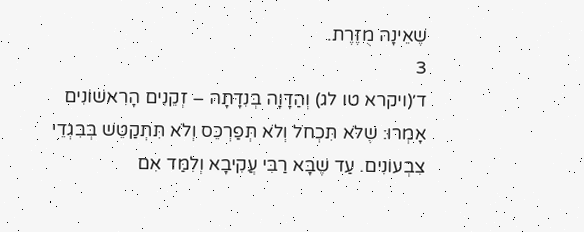שֶׁאֵינָהּ מֻזֶּרֶת.
3
ד׳(ויקרא טו לג) וְהַדָּוָה בְּנִדָּתָהּ – זְקֵנִים הָרִאשׁוֹנִים אָמְרוּ: שֶׁלֹּא תִּכְחֹל וְלֹא תְּפַרְכֵּס וְלֹא תִּתְקַטֵּשׁ בְּבִגְדֵי צִבְעוֹנִים. עַד שֶׁבָּא רַבִּי עֲקִיבָא וְלִמַּד אִם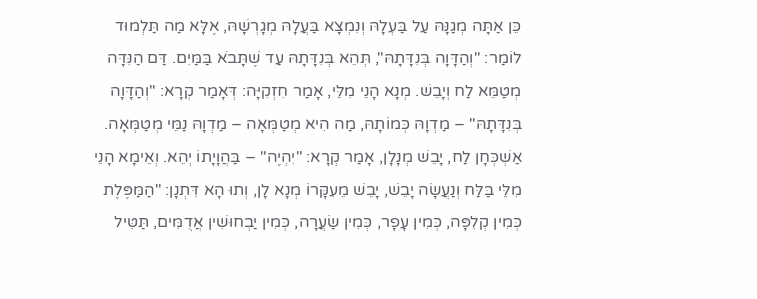כֵּן אַתָּה מְגַנָּהּ עַל בַּעְלָהּ וְנִמְצָא בַּעֲלָהּ מְגָרְשָׁהּ, אֶלָּא מַה תַּלְמוּד לוֹמַר: "וְהַדָּוָה בְּנִדָּתָהּ", תְּהֵא בְּנִדָּתָהּ עַד שֶׁתָּבֹא בַּמַּיִם. דַּם הַנִּדָּה מְטַמֵּא לַח וְיָבֵשׁ. מְנָא הָנֵי מִלֵּי, אָמַר חִזְקִיָּה: דְּאָמַר קְרָא: "וְהַדָּוָה בְּנִדָּתָהּ" – מַדְוָהּ כְּמוֹתָהּ, מַה הִיא מְטַמְּאָה – מַדְוָהּ נַמֵּי מְטַמְּאָה. אַשְׁכְּחָן לַח, יָבֵשׁ מְנָלָן, אָמַר קְרָא: "יִהְיֶה" – בַּהֲוָיָתוֹ יְהֵא. וְאֵימָא הָנֵי מִלֵּי בַּלַּח וְנַעֲשָׂה יָבֵשׁ, יָבֵשׁ מֵעִקָּרוֹ מְנָא לָן, וְתוּ הָא דִּתְנָן: "הַמַּפֶּלֶת כְּמִין קְלִפָּה, כְּמִין עָפָר, כְּמִין שַׂעֲרָה, כְּמִין יַבְחוּשִׁין אֲדֻמִּים, תַּטִּיל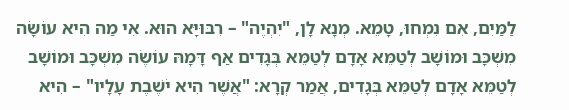לַמַּיִם, אִם נִמְחוּ, טָמֵא. מְנָא לָן, "יִהְיֶה" – רִבּוּיָּא הוּא. אִי מַה הִיא עוֹשָׂה מִשְׁכָּב וּמוֹשָׁב לְטַמֵּא אָדָם לְטַמֵּא בְּגָדִים אַף דָּמָהּ עוֹשֶׂה מִשְׁכָּב וּמוֹשָׁב לְטַמֵּא אָדָם לְטַמֵּא בְּגָדִים, אֲמַר קְרָא: "אֲשֶׁר הִיא יֹשֶׁבֶת עָלָיו" – הִיא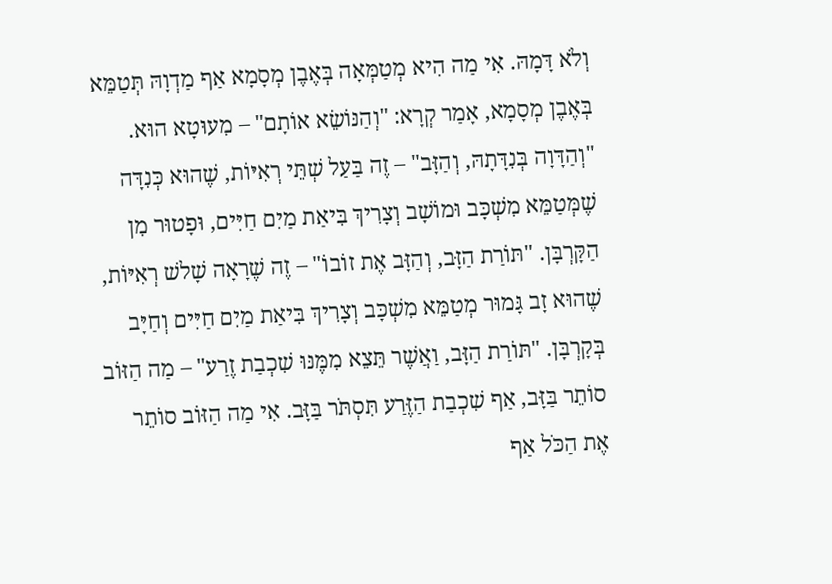וְלֹא דָּמָהּ. אִי מַה הִיא מְטַמְּאָה בְּאֶבֶן מְסָמָא אַף מַדְוָהּ תְּטַמֵּא בְּאֶבֶן מְסָמָא, אָמַר קְרָא: "וְהַנּוֹשֵׂא אוֹתָם" – מִעוּטָא הוּא. "וְהַדָּוָה בְּנִדָּתָהּ, וְהַזָּב" – זֶה בַּעַל שְׁתֵּי רְאִיּוֹת, שֶׁהוּא כְּנִדָּה שֶׁמְּטַמֵּא מִשְׁכָּב וּמוֹשָׁב וְצָרִיךְ בִּיאַת מַיִם חַיִּים, וּפָטוּר מִן הַקָּרְבָּן. "תּוֹרַת הַזָּב, וְהַזָּב אֶת זוֹבוֹ" – זֶה שֶׁרָאָה שָׁלשׁ רְאִיּוֹת, שֶׁהוּא זָב גָּמוּר מְטַמֵּא מִשְׁכָּב וְצָרִיךְ בִּיאַת מַיִם חַיִּים וְחַיָּב בְּקָרְבָּן. "תּוֹרַת הַזָּב, וַאֲשֶׁר תֵּצֵא מִמֶּנּוּ שִׁכְבַת זֶרַע" – מַה הַזּוֹב סוֹתֵר בַּזָּב, אַף שִׁכְבַת הַזֶּרַע תִּסְתֹּר בַּזָּב. אִי מַה הַזּוֹב סוֹתֵר אֶת הַכֹּל אַף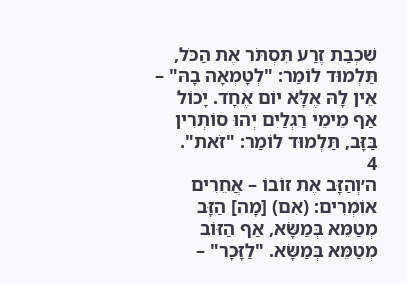שִׁכְבַת זֶרַע תִּסְתֹּר אֶת הַכֹּל, תַּלְמוּד לוֹמַר: "לְטָמְאָה בָהּ" – אֵין לָהּ אֶלָּא יוֹם אֶחָד. יָכוֹל אַף מֵימֵי רַגְלַיִם יְהוּ סוֹתְרִין בַּזָּב, תַּלְמוּד לוֹמַר: "זֹאת".
4
ה׳וְהַזָּב אֶת זוֹבוֹ – אֲחֵרִים אוֹמְרִים: (אִם) [מָה] הַזָּב מְטַמֵּא בְּמַשָּׂא, אַף הַזּוֹב מְטַמֵּא בְּמַשָּׂא. "לַזָּכָר" –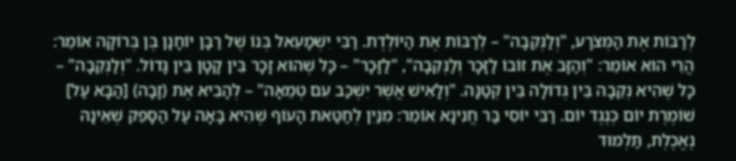לְרַבּוֹת אֶת הַמְּצֹרָע, "וְלַנְּקֵבָה" – לְרַבּוֹת אֶת הַיּוֹלֶדֶת. רַבִּי יִשְׁמָעֵאל בְּנוֹ שֶׁל רַבָּן יוֹחָנָן בֶּן בְּרוֹקָה אוֹמֵר: הֲרֵי הוּא אוֹמֵר: "וְהַזָּב אֶת זוֹבוֹ לַזָּכָר וְלַנְּקֵבָה", "לַזָּכָר" – כָּל שֶׁהוּא זָכָר בֵּין קָטָן בֵּין גָּדוֹל. "וְלַנְּקֵבָה" – כָּל שֶׁהִיא נְקֵבָה בֵּין גְּדוֹלָה בֵּין קְטַנָּה. "וְלָאִישׁ אֲשֶׁר יִשְׁכַּב עִם טְמֵאָה" – לְהָבִיא אֶת (זָבָה) [הַבָּא עַל] שׁוֹמֶרֶת יוֹם כְּנֶגֶד יוֹם. רַבִּי יוֹסִי בַּר חֲנִינָא אוֹמֵר: מִנַּיִן לְחַטַּאת הָעוֹף שֶׁהִיא בָּאָה עַל הַסָּפֵק שֶׁאֵינָהּ נֶאֱכֶלֶת, תַּלְמוּד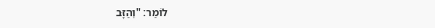לוֹמַר: "וְהַזָּב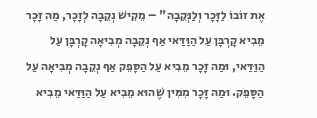אֶת זוֹבוֹ לַזָּכָר וְלַנְּקֵבָה" – מֵקִישׁ נְקֵבָה לְזָכָר, מַה זָּכָר מֵבִיא קָרְבָּן עַל הַוַּדַּאי אַף נְקֵבָה מְבִיאָה קָרְבָּן עַל הַוַּדַּאי, וּמַה זָּכָר מֵבִיא עַל הַסָּפֵק אַף נְקֵבָה מְבִיאָה עַל הַסָּפֵק. וּמַה זָּכָר מִמִּין שֶׁהוּא מֵבִיא עַל הַוַּדַּאי מֵבִיא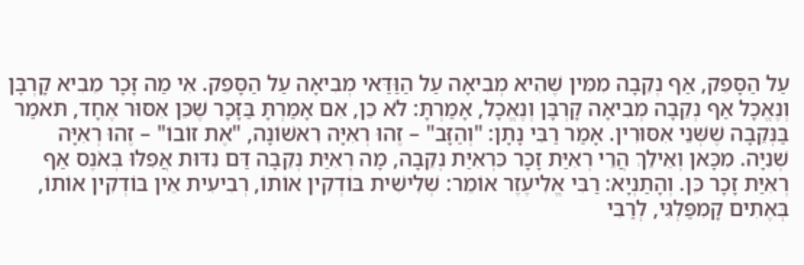עַל הַסָּפֵק, אַף נְקֵבָה מִמִּין שֶׁהִיא מְבִיאָה עַל הַוַּדַּאי מְבִיאָה עַל הַסָּפֵק. אִי מַה זָּכָר מֵבִיא קָרְבָּן וְנֶאֱכָל אַף נְקֵבָה מְבִיאָה קָרְבָּן וְנֶאֱכָל, אָמַרְתָּ: לֹא כֵן, אִם אָמַרְתָּ בַּזָּכָר שֶׁכֵּן אִסּוּר אֶחָד, תֹּאמַר בַּנְּקֵבָה שֶׁשְּׁנֵי אִסּוּרִין. אָמַר רַבִּי נָתָן: "וְהַזָּב" – זֶהוּ רְאִיָּה רִאשׁוֹנָה, "אֶת זוֹבוֹ" – זֶהוּ רְאִיָּה שְׁנִיָּה. מִכָּאן וְאֵילֵךְ הֲרֵי רְאִיַּת זָכָר כִּרְאִיַּת נְקֵבָה, מָה רְאִיַּת נְקֵבָה דַּם נִדּוּת אֲפִלּוּ בְּאֹנֶס אַף רְאִיַּת זָכָר כֵּן. וְהָתַנְיָא: רַבִּי אֱלִיעֶזֶר אוֹמֵר: שְׁלִישִׁית בּוֹדְקִין אוֹתוֹ, רְבִיעִית אֵין בּוֹדְקִין אוֹתוֹ, בְּאֶתִים קָמִפַּלְגִּי, לְרַבִּי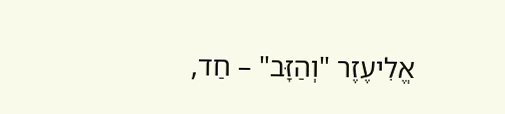אֱלִיעֶזֶר "וְהַזָּב" – חַד,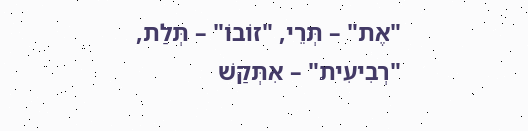"אֶת" – תְּרֵי, "זוֹבוֹ" – תְּלַת, "רְבִיעִית" – אִתְּקַשׁ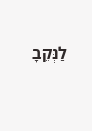לַנְּקֵבָ